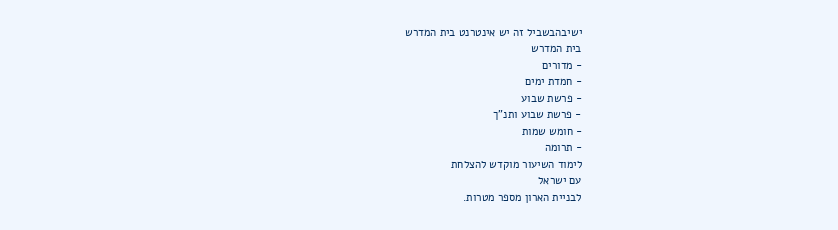ישיבהבשביל זה יש אינטרנט בית המדרש
בית המדרש
- מדורים
- חמדת ימים
- פרשת שבוע
- פרשת שבוע ותנ"ך
- חומש שמות
- תרומה
לימוד השיעור מוקדש להצלחת
עם ישראל
לבניית הארון מספר מטרות.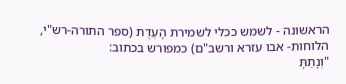הראשונה - לשמש ככלי לשמירת הָעֵדֻת (ספר התורה-רש"י, הלוחות- אבו עזרא ורשב"ם) כמפורש בכתוב:
"וְנָתַתָּ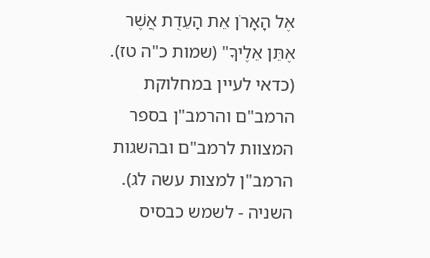אֶל הָאָרֹן אֵת הָעֵדֻת אֲשֶׁר אֶתֵּן אֵלֶיךָ" (שמות כ"ה טז).
(כדאי לעיין במחלוקת הרמב"ם והרמב"ן בספר המצוות לרמב"ם ובהשגות הרמב"ן למצות עשה לג).
השניה - לשמש כבסיס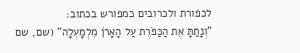לכפורת ולכרובים כמפורש בכתוב:
"וְנָתַתָּ אֶת הַכַּפֹּרֶת עַל הָאָרֹן מִלְמָעְלָה" (שם, שם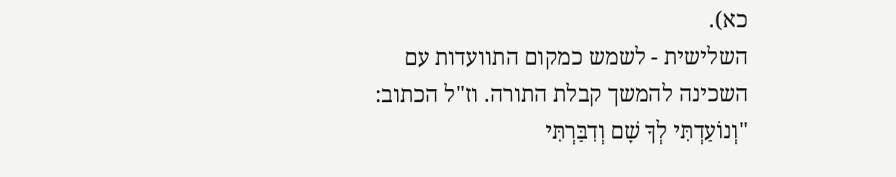כא).
השלישית - לשמש כמקום התוועדות עם השכינה להמשך קבלת התורה. וז"ל הכתוב:
"וְנוֹעַדְתִּי לְךָ שָׁם וְדִבַּרְתִּי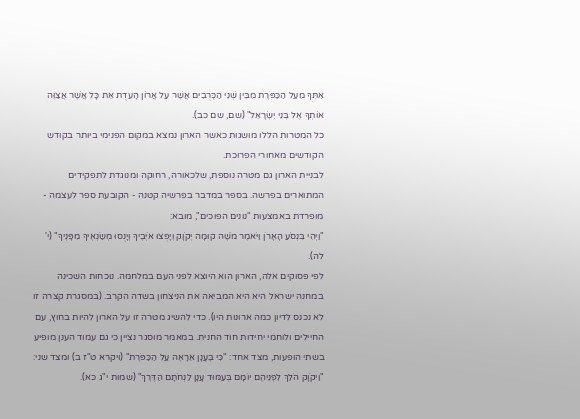אִתְּךָ מֵעַל הַכַּפֹּרֶת מִבֵּין שְׁנֵי הַכְּרֻבִים אֲשֶׁר עַל אֲרוֹן הָעֵדֻת אֵת כָּל אֲשֶׁר אֲצַוֶּה אוֹתְךָ אֶל בְּנֵי יִשְׂרָאֵל" (שם, שם כב).
כל המטרות הללו מושגות כאשר הארון נמצא במקום הפנימי ביותר בקודש הקודשים מאחורי הפרוכת.
לבניית הארון גם מטרה נוספת, שלכאורה, רחוקה ומנוגדת לתפקידים המתוארים בפרשה. בספר במדבר בפרשיה קטנה - הקובעת ספר לעצמה - מופרדת באמצעות "נונים הפוכים", מובא:
"וַיְהִי בִּנְסֹעַ הָאָרֹן וַיֹּאמֶר מֹשֶׁה קוּמָה יְקֹוָק וְיָפֻצוּ אֹיְבֶיךָ וְיָנֻסוּ מְשַׂנְאֶיךָ מִפָּנֶיךָ" (י' לה).
לפי פסוקים אלה, הארון הוא היוצא לפני העם במלחמה. נוכחות השכינה במחנה ישראל היא היא המביאה את הניצחון בשדה הקרב. (במסגרת קצרה זו לא נכנס לדיון כמה ארונות היו). כדי להשיג מטרה זו על הארון להיות בחוץ, עם החיילים ולוחמי יחידות חוד החנית. במאמר מוסגר נציין כי גם עמוד הענן מופיע בשתי הופעות, מצד אחד: "כִּי בֶּעָנָן אֵרָאֶה עַל הַכַּפֹּרֶת" (ויקרא ט"ז ב) ומצד שני:
"וַיקֹוָק הֹלֵךְ לִפְנֵיהֶם יוֹמָם בְּעַמּוּד עָנָן לַנְחֹתָם הַדֶּרֶךְ" (שמות י"ג כא).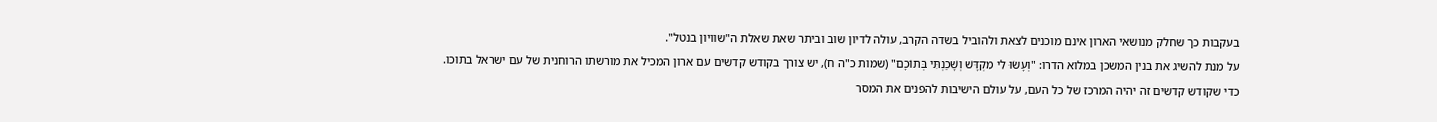בעקבות כך שחלק מנושאי הארון אינם מוכנים לצאת ולהוביל בשדה הקרב, עולה לדיון שוב וביתר שאת שאלת ה"שוויון בנטל".
על מנת להשיג את בנין המשכן במלוא הדרו: "וְעָשׂוּ לִי מִקְדָּשׁ וְשָׁכַנְתִּי בְּתוֹכָם" (שמות כ"ה ח), יש צורך בקודש קדשים עם ארון המכיל את מורשתו הרוחנית של עם ישראל בתוכו.
כדי שקודש קדשים זה יהיה המרכז של כל העם, על עולם הישיבות להפנים את המסר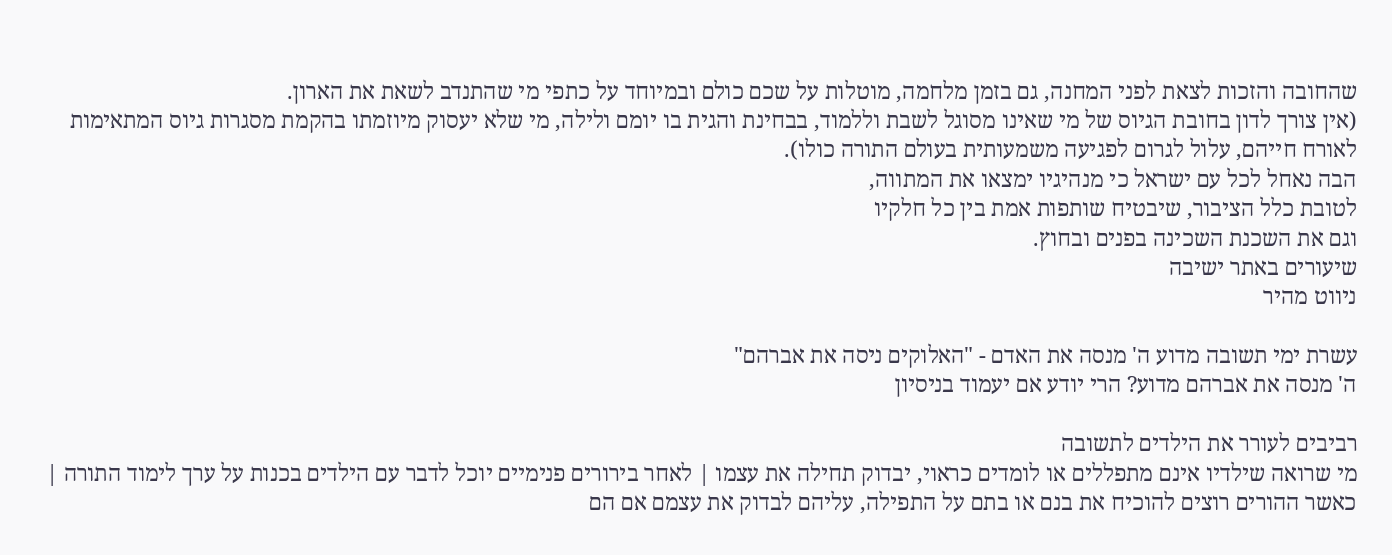שהחובה והזכות לצאת לפני המחנה, גם בזמן מלחמה, מוטלות על שכם כולם ובמיוחד על כתפי מי שהתנדב לשאת את הארון.
(אין צורך לדון בחובת הגיוס של מי שאינו מסוגל לשבת וללמוד, בבחינת והגית בו יומם ולילה, מי שלא יעסוק מיוזמתו בהקמת מסגרות גיוס המתאימות לאורח חייהם, עלול לגרום לפגיעה משמעותית בעולם התורה כולו).
הבה נאחל לכל עם ישראל כי מנהיגיו ימצאו את המתווה,
לטובת כלל הציבור, שיבטיח שותפות אמת בין כל חלקיו
וגם את השכנת השכינה בפנים ובחוץ.
שיעורים באתר ישיבה
ניווט מהיר

עשרת ימי תשובה מדוע ה' מנסה את האדם - "האלוקים ניסה את אברהם"
ה' מנסה את אברהם מדוע? הרי יודע אם יעמוד בניסיון

רביבים לעורר את הילדים לתשובה
מי שרואה שילדיו אינם מתפללים או לומדים כראוי, יבדוק תחילה את עצמו | לאחר בירורים פנימיים יוכל לדבר עם הילדים בכנות על ערך לימוד התורה | כאשר ההורים רוצים להוכיח את בנם או בתם על התפילה, עליהם לבדוק את עצמם אם הם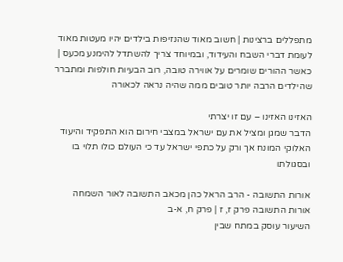מתפללים ברצינות | חשוב מאוד שהנזיפות בילדים יהיו מעטות מאוד לעומת דברי השבח והעידוד, ובמיוחד צריך להשתדל להימנע מכעס | כאשר ההורים שומרים על אווירה טובה, רוב הבעיות חולפות ומתברר שהילדים הרבה יותר טובים ממה שהיה נראה לכאורה

האזינו האזינו – עם זו יצרתי
הדבר שמגן ומציל את עם ישראל במצבי חירום הוא התפקיד והיעוד האלוקי המונח אך ורק על כתפי ישראל עד כי העולם כולו תלוי בו ובסגולתו

אורות התשובה - הרב הראל כהן מכאב התשובה לאור השמחה
אורות התשובה פרק ז, ז | פרק ח, א-ב
השיעור עוסק במתח שבין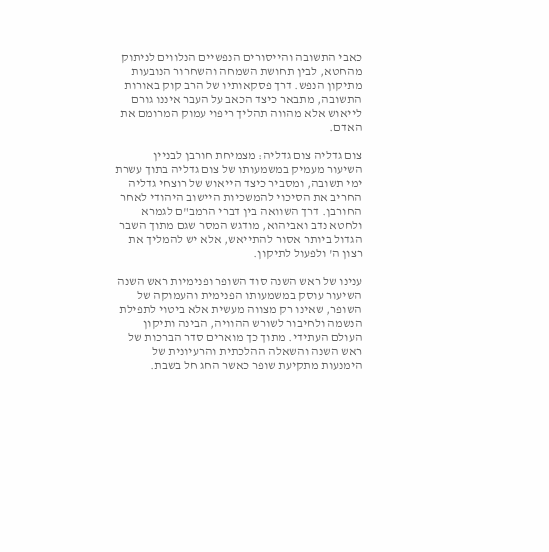כאבי התשובה והייסורים הנפשיים הנלווים לניתוק מהחטא, לבין תחושת השמחה והשחרור הנובעות מתיקון הנפש. דרך פסקאותיו של הרב קוק באורות התשובה, מתבאר כיצד הכאב על העבר איננו גורם לייאוש אלא מהווה תהליך ריפוי עמוק המרומם את האדם.

צום גדליה צום גדליה: מצמיחת חורבן לבניין
השיעור מעמיק במשמעותו של צום גדליה בתוך עשרת ימי תשובה, ומסביר כיצד הייאוש של רוצחי גדליה החריב את הסיכוי להמשכיות היישוב היהודי לאחר החורבן. דרך השוואה בין דברי הרמב"ם לגמרא ולחטא נדב ואביהוא, מודגש המסר שגם מתוך השבר הגדול ביותר אסור להתייאש, אלא יש להמליך את רצון ה' ולפעול לתיקון.

ענינו של ראש השנה סוד השופר ופנימיות ראש השנה
השיעור עוסק במשמעותו הפנימית והעמוקה של השופר, שאינו רק מצווה מעשית אלא ביטוי לתפילת הנשמה ולחיבור לשורש ההוויה, הבינה ותיקון העולם העתידי. מתוך כך מוארים סדר הברכות של ראש השנה והשאלה ההלכתית והרעיונית של הימנעות מתקיעת שופר כאשר החג חל בשבת.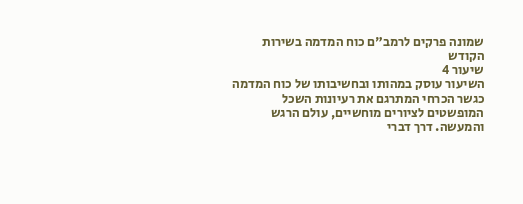שמונה פרקים לרמב"ם כוח המדמה בשירות הקודש
שיעור 4
השיעור עוסק במהותו ובחשיבותו של כוח המדמה כגשר הכרחי המתרגם את רעיונות השכל המופשטים לציורים מוחשיים, עולם הרגש והמעשה. דרך דברי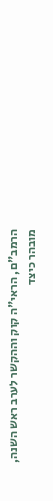הרמב"ם, הראי"ה קוק וההקשר לערב ראש השנה, מובהר כיצד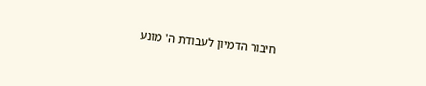חיבור הדמיון לעבודת ה' מונע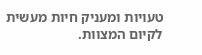טעויות ומעניק חיות מעשית לקיום המצוות.